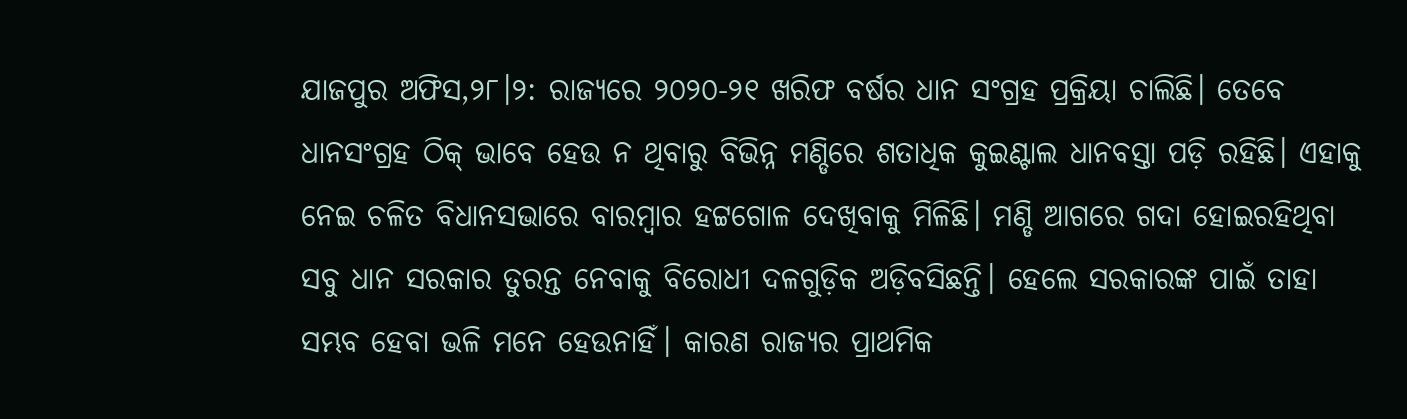ଯାଜପୁର ଅଫିସ,୨୮।୨: ରାଜ୍ୟରେ ୨୦୨୦-୨୧ ଖରିଫ ବର୍ଷର ଧାନ ସଂଗ୍ରହ ପ୍ରକ୍ରିୟା ଚାଲିଛି। ତେବେ ଧାନସଂଗ୍ରହ ଠିକ୍ ଭାବେ ହେଉ ନ ଥିବାରୁ ବିଭିନ୍ନ ମଣ୍ଡିରେ ଶତାଧିକ କୁଇଣ୍ଟାଲ ଧାନବସ୍ତା ପଡ଼ି ରହିଛି। ଏହାକୁ ନେଇ ଚଳିତ ବିଧାନସଭାରେ ବାରମ୍ବାର ହଟ୍ଟଗୋଳ ଦେଖିବାକୁ ମିଳିଛି। ମଣ୍ଡି ଆଗରେ ଗଦା ହୋଇରହିଥିବା ସବୁ ଧାନ ସରକାର ତୁରନ୍ତ ନେବାକୁ ବିରୋଧୀ ଦଳଗୁଡ଼ିକ ଅଡ଼ିବସିଛନ୍ତି। ହେଲେ ସରକାରଙ୍କ ପାଇଁ ତାହା ସମ୍ଭବ ହେବା ଭଳି ମନେ ହେଉନାହିଁ। କାରଣ ରାଜ୍ୟର ପ୍ରାଥମିକ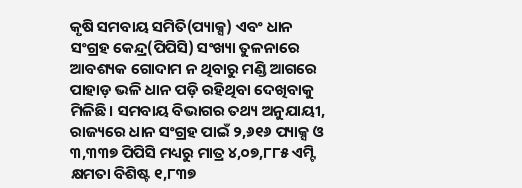କୃଷି ସମବାୟ ସମିତି(ପ୍ୟାକ୍ସ) ଏବଂ ଧାନ ସଂଗ୍ରହ କେନ୍ଦ୍ର(ପିପିସି) ସଂଖ୍ୟା ତୁଳନାରେ ଆବଶ୍ୟକ ଗୋଦାମ ନ ଥିବାରୁ ମଣ୍ଡି ଆଗରେ ପାହାଡ଼ ଭଳି ଧାନ ପଡ଼ି ରହିଥିବା ଦେଖିବାକୁ ମିଳିଛି। ସମବାୟ ବିଭାଗର ତଥ୍ୟ ଅନୁଯାୟୀ, ରାଜ୍ୟରେ ଧାନ ସଂଗ୍ରହ ପାଇଁ ୨,୬୧୬ ପ୍ୟାକ୍ସ ଓ ୩,୩୩୭ ପିପିସି ମଧ୍ୟରୁ ମାତ୍ର ୪,୦୭,୮୮୫ ଏମ୍ଟି କ୍ଷମତା ବିଶିଷ୍ଟ ୧,୮୩୭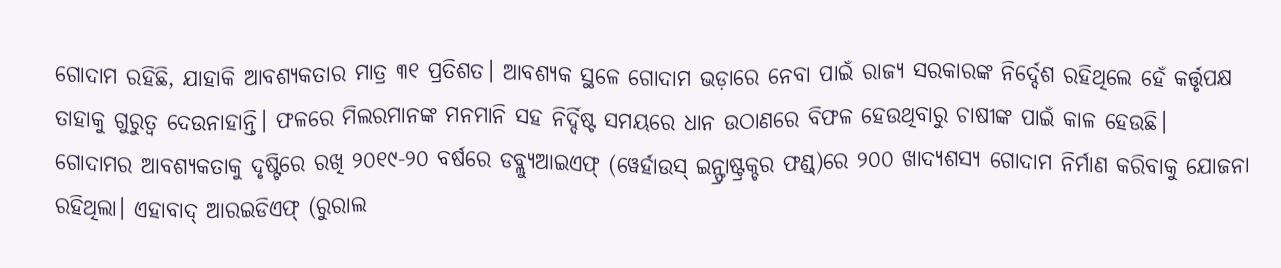ଗୋଦାମ ରହିଛି, ଯାହାକି ଆବଶ୍ୟକତାର ମାତ୍ର ୩୧ ପ୍ରତିଶତ। ଆବଶ୍ୟକ ସ୍ଥଳେ ଗୋଦାମ ଭଡ଼ାରେ ନେବା ପାଇଁ ରାଜ୍ୟ ସରକାରଙ୍କ ନିର୍ଦ୍ଦେଶ ରହିଥିଲେ ହେଁ କର୍ତ୍ତୃପକ୍ଷ ତାହାକୁ ଗୁରୁତ୍ୱ ଦେଉନାହାନ୍ତି। ଫଳରେ ମିଲରମାନଙ୍କ ମନମାନି ସହ ନିର୍ଦ୍ଦିଷ୍ଟ ସମୟରେ ଧାନ ଉଠାଣରେ ବିଫଳ ହେଉଥିବାରୁ ଚାଷୀଙ୍କ ପାଇଁ କାଳ ହେଉଛି।
ଗୋଦାମର ଆବଶ୍ୟକତାକୁ ଦୃଷ୍ଟିରେ ରଖି ୨୦୧୯-୨୦ ବର୍ଷରେ ଡବ୍ଲ୍ୟୁଆଇଏଫ୍ (ୱେର୍ହାଉସ୍ ଇନ୍ଫ୍ରାଷ୍ଟ୍ରକ୍ଚର ଫଣ୍ଡ୍)ରେ ୨୦୦ ଖାଦ୍ୟଶସ୍ୟ ଗୋଦାମ ନିର୍ମାଣ କରିବାକୁ ଯୋଜନା ରହିଥିଲା। ଏହାବାଦ୍ ଆରଇଡିଏଫ୍ (ରୁରାଲ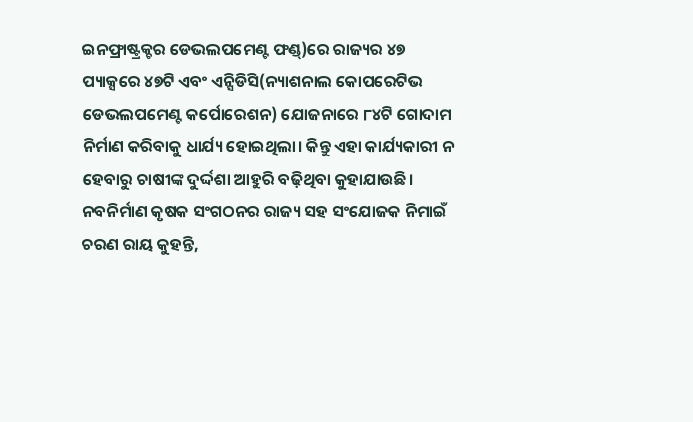ଇନଫ୍ରାଷ୍ଟ୍ରକ୍ଚର ଡେଭଲପମେଣ୍ଟ ଫଣ୍ଡ୍)ରେ ରାଜ୍ୟର ୪୭ ପ୍ୟାକ୍ସରେ ୪୭ଟି ଏବଂ ଏନ୍ସିଡିସି(ନ୍ୟାଶନାଲ କୋପରେଟିଭ ଡେଭଲପମେଣ୍ଟ କର୍ପୋରେଶନ) ଯୋଜନାରେ ୮୪ଟି ଗୋଦାମ ନିର୍ମାଣ କରିବାକୁ ଧାର୍ଯ୍ୟ ହୋଇଥିଲା। କିନ୍ତୁ ଏହା କାର୍ଯ୍ୟକାରୀ ନ ହେବାରୁ ଚାଷୀଙ୍କ ଦୁର୍ଦ୍ଦଶା ଆହୁରି ବଢ଼ିଥିବା କୁହାଯାଉଛି।
ନବନିର୍ମାଣ କୃଷକ ସଂଗଠନର ରାଜ୍ୟ ସହ ସଂଯୋଜକ ନିମାଇଁ ଚରଣ ରାୟ କୁହନ୍ତି,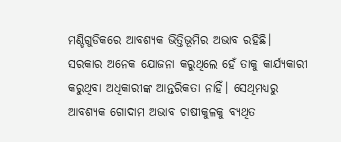ମଣ୍ଡିଗୁଡିକରେ ଆବଶ୍ୟକ ଭିତ୍ତିଭୂମିର ଅଭାବ ରହିଛି। ସରକାର ଅନେକ ଯୋଜନା କରୁଥିଲେ ହେଁ ତାକୁ କାର୍ଯ୍ୟକାରୀ କରୁଥିବା ଅଧିକାରୀଙ୍କ ଆନ୍ତରିକତା ନାହିଁ। ସେଥିମଧ୍ୟରୁ ଆବଶ୍ୟକ ଗୋଦାମ ଅଭାବ ଚାଷୀକୁଳକୁ ବ୍ୟଥିତ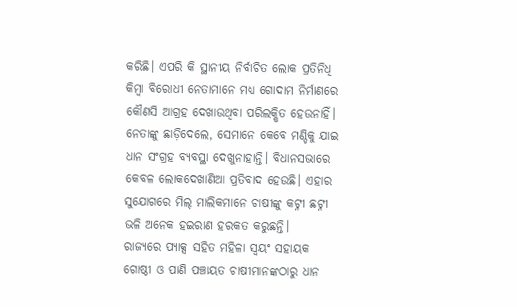କରିଛି। ଏପରି କି ସ୍ଥାନୀୟ ନିର୍ବାଚିତ ଲୋକ ପ୍ରତିନିଧି କିମ୍ବା ବିରୋଧୀ ନେତାମାନେ ମଧ୍ୟ ଗୋଦାମ ନିର୍ମାଣରେ କୌଣସି ଆଗ୍ରହ ଦେଖାଉଥିବା ପରିଲକ୍ଷିତ ହେଉନାହିଁ। ନେତାଙ୍କୁ ଛାଡ଼ିଦେଲେ, ସେମାନେ କେବେ ମଣ୍ଡିକୁ ଯାଇ ଧାନ ସଂଗ୍ରହ ବ୍ୟବସ୍ଥା ଦେଖୁନାହାନ୍ତି। ବିଧାନସଭାରେ କେବଳ ଲୋକଦେଖାଣିଆ ପ୍ରତିବାଦ ହେଉଛି। ଏହାର ସୁଯୋଗରେ ମିଲ୍ ମାଲିକମାନେ ଚାଷୀଙ୍କୁ କଟ୍ନୀ ଛଟ୍ନୀ ଭଳି ଅନେକ ହଇରାଣ ହରକତ କରୁଛନ୍ତି।
ରାଜ୍ୟରେ ପ୍ୟାକ୍ସ ସହିତ ମହିଳା ସ୍ବୟଂ ସହାୟକ ଗୋଷ୍ଠୀ ଓ ପାଣି ପଞ୍ଚାୟତ ଚାଷୀମାନଙ୍କଠାରୁ ଧାନ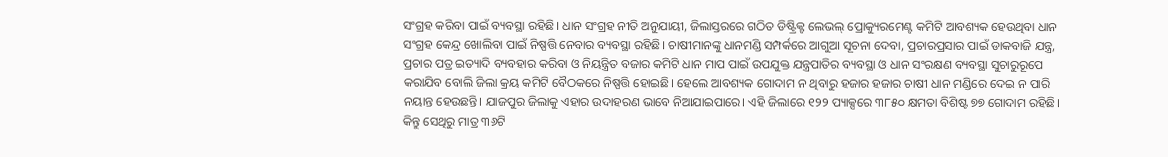ସଂଗ୍ରହ କରିବା ପାଇଁ ବ୍ୟବସ୍ଥା ରହିଛି। ଧାନ ସଂଗ୍ରହ ନୀତି ଅନୁଯାୟୀ, ଜିଲାସ୍ତରରେ ଗଠିତ ଡିଷ୍ଟ୍ରିକ୍ଟ ଲେଭଲ୍ ପ୍ରୋକ୍ୟୁରମେଣ୍ଟ କମିଟି ଆବଶ୍ୟକ ହେଉଥିବା ଧାନ ସଂଗ୍ରହ କେନ୍ଦ୍ର ଖୋଲିବା ପାଇଁ ନିଷ୍ପତ୍ତି ନେବାର ବ୍ୟବସ୍ଥା ରହିଛି। ଚାଷୀମାନଙ୍କୁ ଧାନମଣ୍ଡି ସମ୍ପର୍କରେ ଆଗୁଆ ସୂଚନା ଦେବା, ପ୍ରଚାରପ୍ରସାର ପାଇଁ ଡାକବାଜି ଯନ୍ତ୍ର, ପ୍ରଚାର ପତ୍ର ଇତ୍ୟାଦି ବ୍ୟବହାର କରିବା ଓ ନିୟନ୍ତ୍ରିତ ବଜାର କମିଟି ଧାନ ମାପ ପାଇଁ ଉପଯୁକ୍ତ ଯନ୍ତ୍ରପାତିର ବ୍ୟବସ୍ଥା ଓ ଧାନ ସଂରକ୍ଷଣ ବ୍ୟବସ୍ଥା ସୁଚାରୁରୂପେ କରାଯିବ ବୋଲି ଜିଲା କ୍ରୟ କମିଟି ବୈଠକରେ ନିଷ୍ପତ୍ତି ହୋଇଛି। ହେଲେ ଆବଶ୍ୟକ ଗୋଦାମ ନ ଥିବାରୁ ହଜାର ହଜାର ଚାଷୀ ଧାନ ମଣ୍ଡିରେ ଦେଇ ନ ପାରି ନୟାନ୍ତ ହେଉଛନ୍ତି। ଯାଜପୁର ଜିଲାକୁ ଏହାର ଉଦାହରଣ ଭାବେ ନିଆଯାଇପାରେ। ଏହି ଜିଲାରେ ୧୨୨ ପ୍ୟାକ୍ସରେ ୩୮୫୦ କ୍ଷମତା ବିଶିଷ୍ଟ ୭୭ ଗୋଦାମ ରହିଛି। କିନ୍ତୁ ସେଥିରୁ ମାତ୍ର ୩୬ଟି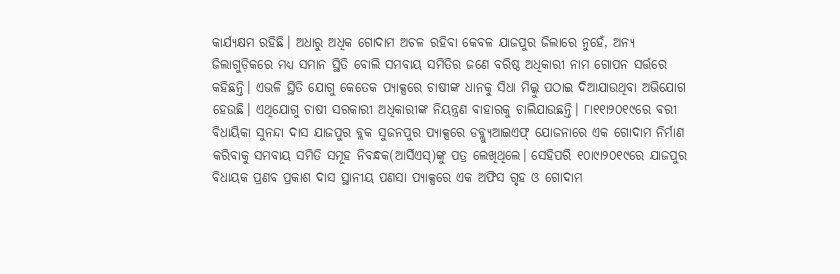କାର୍ଯ୍ୟକ୍ଷମ ରହିଛି। ଅଧାରୁ ଅଧିକ ଗୋଦାମ ଅଚଳ ରହିବା କେବଳ ଯାଜପୁର ଜିଲାରେ ନୁହେଁ, ଅନ୍ୟ ଜିଲାଗୁଡ଼ିକରେ ମଧ୍ୟ ସମାନ ସ୍ଥିତି ବୋଲି ସମବାୟ ସମିତିର ଜଣେ ବରିଷ୍ଠ ଅଧିକାରୀ ନାମ ଗୋପନ ସର୍ତ୍ତରେ କହିଛନ୍ତି। ଏଭଳି ସ୍ଥିତି ଯୋଗୁ କେତେକ ପ୍ୟାକ୍ସରେ ଚାଷୀଙ୍କ ଧାନକୁ ସିଧା ମିଲ୍କୁ ପଠାଇ ଦିଆଯାଉଥିବା ଅଭିଯୋଗ ହେଉଛି। ଏଥିଯୋଗୁ ଚାଷୀ ସରକାରୀ ଅଧିକାରୀଙ୍କ ନିୟନ୍ତ୍ରଣ ବାହାରକୁ ଚାଲିଯାଉଛନ୍ତି। ୮ା୧୧ା୨୦୧୯ରେ ବରୀ ବିଧାୟିକା ସୁନନ୍ଦା ଦାସ ଯାଜପୁର ବ୍ଲକ ସୁଜନପୁର ପ୍ୟାକ୍ସରେ ଡବ୍ଲ୍ୟୁଆଇଏଫ୍ ଯୋଜନାରେ ଏକ ଗୋଦାମ ନିର୍ମାଣ କରିବାକୁ ସମବାୟ ସମିତି ସମୂହ ନିବନ୍ଧକ(ଆର୍ସିଏସ୍)ଙ୍କୁ ପତ୍ର ଲେଖିଥିଲେ। ସେହିପରି ୧୦ା୯ା୨୦୧୯ରେ ଯାଜପୁର ବିଧାୟକ ପ୍ରଣବ ପ୍ରକାଶ ଦାସ ସ୍ଥାନୀୟ ପଣସା ପ୍ୟାକ୍ସରେ ଏକ ଅଫିସ ଗୃହ ଓ ଗୋଦାମ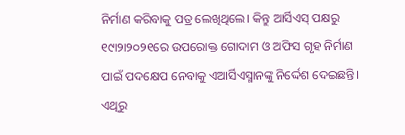ନିର୍ମାଣ କରିବାକୁ ପତ୍ର ଲେଖିଥିଲେ। କିନ୍ତୁ ଆର୍ସିଏସ୍ ପକ୍ଷରୁ ୧୯ା୨ା୨୦୨୧ରେ ଉପରୋକ୍ତ ଗୋଦାମ ଓ ଅଫିସ ଗୃହ ନିର୍ମାଣ ପାଇଁ ପଦକ୍ଷେପ ନେବାକୁ ଏଆର୍ସିଏସ୍ମାନଙ୍କୁ ନିର୍ଦ୍ଦେଶ ଦେଇଛନ୍ତି। ଏଥିରୁ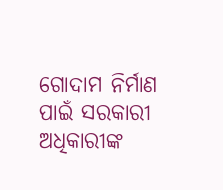ଗୋଦାମ ନିର୍ମାଣ ପାଇଁ ସରକାରୀ ଅଧିକାରୀଙ୍କ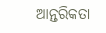ଆନ୍ତରିକତା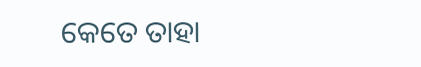କେତେ ତାହା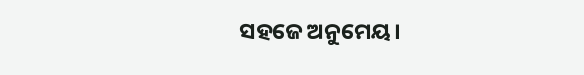ସହଜେ ଅନୁମେୟ।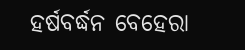ହର୍ଷବର୍ଦ୍ଧନ ବେହେରା